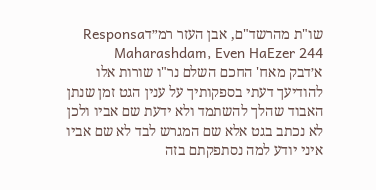שו"ת מהרשד"ם, אבן העזר רמ״דResponsa Maharashdam, Even HaEzer 244
א׳דבק מאח' החכם השלם נר"ו שורות אלו להודיעך דעתי בספקותיך על ענין הגט זמן שנתן האבוד שהלך להשתמד ולא ידעת שם אביו ולכן לא נכתב בגט אלא שם המגרש לבד לא שם אביו איני יודע למה נסתפקתם בזה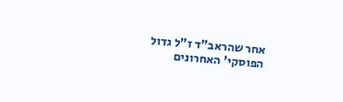אחר שהראב"ד ז"ל גדול הפוסקי' האחרונים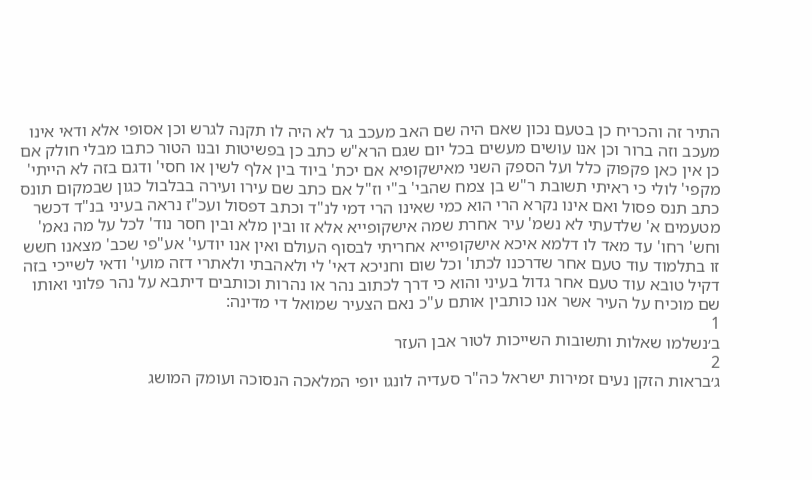התיר זה והכריח כן בטעם נכון שאם היה שם האב מעכב גר לא היה לו תקנה לגרש וכן אסופי אלא ודאי אינו מעכב וזה ברור וכן אנו עושים מעשים בכל יום שגם הרא"ש כתב כן בפשיטות ובנו הטור כתבו מבלי חולק אם כן אין כאן פקפוק כלל ועל הספק השני מאישקופיא אם יכת' ביוד בין אלף לשין או חסי' ודגם בזה לא הייתי' מקפי' לולי כי ראיתי תשובת ר"ש בן צמח שהבי' ב"י וז"ל אם כתב שם עירו ועירה בבלבול כגון שבמקום תונס כתב תנס פסול ואם אינו נקרא הרי הוא כמי שאינו הרי דמי לנ"ד וכתב דפסול ועכ"ז נראה בעיני בנ"ד דכשר מטעמים א' שלדעתי לא נשמ' עיר אחרת שמה אישקופייא אלא זו ובין מלא ובין חסר נוד' לכל על מה נאמ' וחש' רחו' עד מאד לו דלמא איכא אישקופייא אחריתי לבסוף העולם ואין אנו יודעי' אע"פי שכב' מצאנו חשש זו בתלמוד עוד טעם אחר שדרכנו לכתו' וכל שום וחניכא דאי' לי ולאהבתי ולאתרי דזה מועי' ודאי לשייכי בזה דקיל טובא עוד טעם אחר גדול בעיני והוא כי דרך לכתוב נהר או נהרות וכותבים דיתבא על נהר פלוני ואותו שם מוכיח על העיר אשר אנו כותבין אותם ע"כ נאם הצעיר שמואל די מדינה:
1
ב׳נשלמו שאלות ותשובות השייכות לטור אבן העזר
2
ג׳בראות הזקן נעים זמירות ישראל כה"ר סעדיה לונגו יופי המלאכה הנסוכה ועומק המושג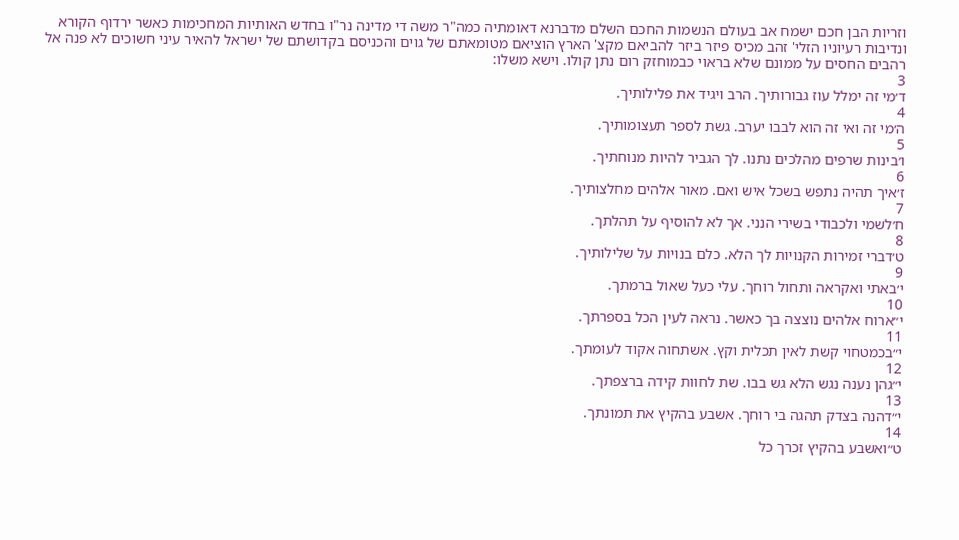וזריות הבן חכם ישמח אב בעולם הנשמות החכם השלם מדברנא דאומתיה כמה"ר משה די מדינה נר"ו בחדש האותיות המחכימות כאשר ירדוף הקורא ונדיבות רעיוניו הזלי' זהב מכיס פיזר ביזר להביאם מקצ' הארץ הוציאם מטומאתם של גוים והכניסם בקדושתם של ישראל להאיר עיני חשוכים לא פנה אל רהבים החסים על ממונם שלא בראוי כבמוחזק רום נתן קולו. וישא משלו:
3
ד׳מי זה ימלל עוז גבורותיך. הרב ויגיד את פלילותיך.
4
ה׳מי זה ואי זה הוא לבבו יערב. גשת לספר תעצומותיך.
5
ו׳בינות שרפים מהלכים נתנו. לך הגביר להיות מנוחתיך.
6
ז׳איך תהיה נתפש בשכל איש ואם. מאור אלהים מחלצותיך.
7
ח׳לשמי ולכבודי בשירי הנני. אך לא להוסיף על תהלתך.
8
ט׳דברי זמירות הקנויות לך הלא. כלם בנויות על שלילותיך.
9
י׳באתי ואקראה ותחול רוחך. עלי כעל שאול ברמתך.
10
י״ארוח אלהים נוצצה בך כאשר. נראה לעין הכל בספרתך.
11
י״בכמטחוי קשת לאין תכלית וקץ. אשתחוה אקוד לעומתך.
12
י״גהן נענה נגש הלא גש בבו. שת לחוות קידה ברצפתך.
13
י״דהנה בצדק תהגה בי רוחך. אשבע בהקיץ את תמונתך.
14
ט״ואשבע בהקיץ זכרך כל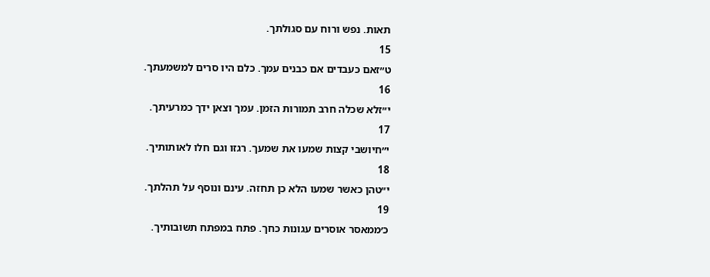תאות. נפש ורוח עם סגולתך.
15
ט״זאם כעבדים אם כבנים עמך. כלם היו סרים למשמעתך.
16
י״זלא שכלה חרב תמורות הזמן. עמך וצאן ידך כמרעיתך.
17
י״חיושבי קצות שמעו את שמעך. רגזו וגם חלו לאותותיך.
18
י״טהן כאשר שמעו הלא כן תחזה. עינם ונוסף על תהלתך.
19
כ׳ממאסר אוסרים עגונות כחך. פתח במפתח תשובותיך.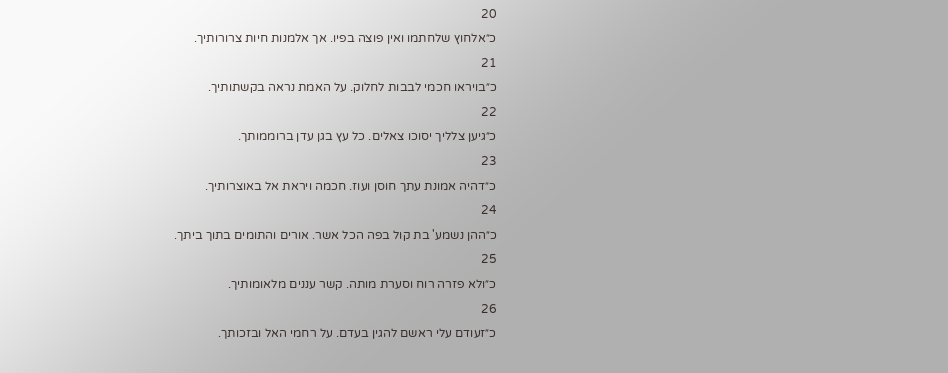20
כ״אלחוץ שלחתמו ואין פוצה בפיו. אך אלמנות חיות צרורותיך.
21
כ״בויראו חכמי לבבות לחלוק. על האמת נראה בקשתותיך.
22
כ״גיען צלליך יסוכו צאלים. כל עץ בגן עדן ברוממותך.
23
כ״דהיה אמונת עתך חוסן ועוז. חכמה ויראת אל באוצרותיך.
24
כ״ההן נשמע' בת קול בפה הכל אשר. אורים והתומים בתוך ביתך.
25
כ״ולא פזרה רוח וסערת מותה. קשר עננים מלאומותיך.
26
כ״זעודם עלי ראשם להגין בעדם. על רחמי האל ובזכותך.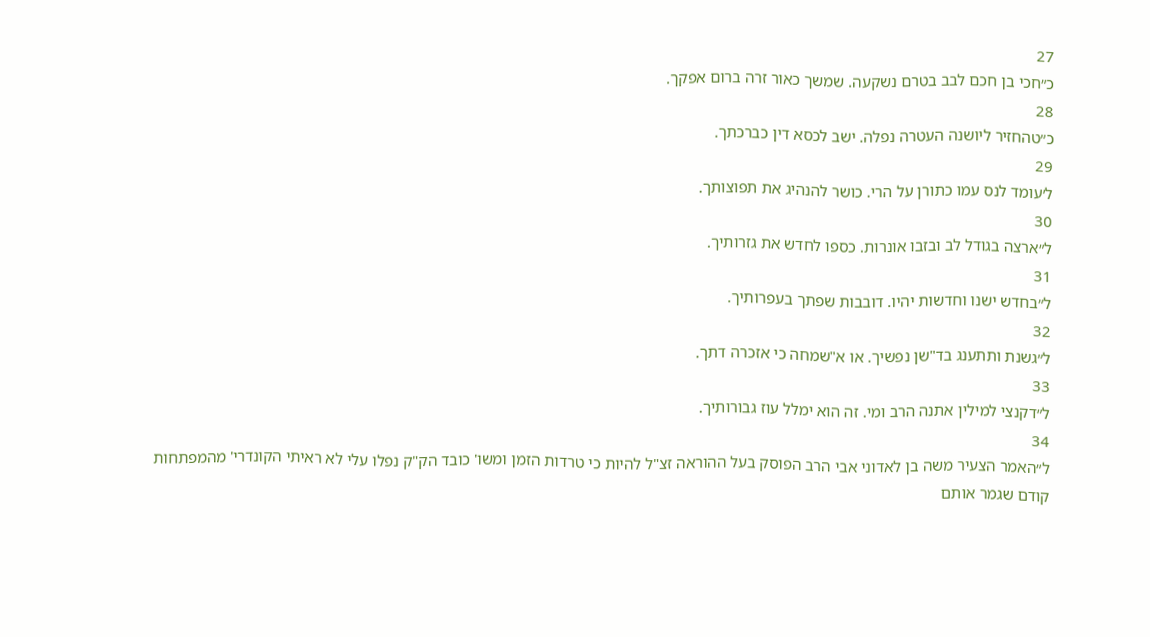27
כ״חכי בן חכם לבב בטרם נשקעה. שמשך כאור זרה ברום אפקך.
28
כ״טהחזיר ליושנה העטרה נפלה. ישב לכסא דין כברכתך.
29
ל׳עומד לנס עמו כתורן על הרי. כושר להנהיג את תפוצותך.
30
ל״ארצה בגודל לב ובזבו אונרות. כספו לחדש את גזרותיך.
31
ל״בחדש ישנו וחדשות יהיו. דובבות שפתך בעפרותיך.
32
ל״גשנת ותתענג בד"שן נפשיך. או א"שמחה כי אזכרה דתך.
33
ל״דקנצי למילין אתנה הרב ומי. זה הוא ימלל עוז גבורותיך.
34
ל״האמר הצעיר משה בן לאדוני אבי הרב הפוסק בעל ההוראה זצ"ל להיות כי טרדות הזמן ומשו' כובד הק"ק נפלו עלי לא ראיתי הקונדרי' מהמפתחות קודם שגמר אותם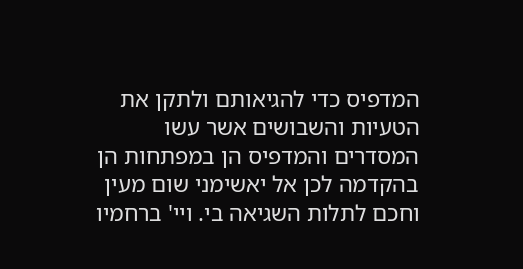המדפיס כדי להגיאותם ולתקן את הטעיות והשבושים אשר עשו המסדרים והמדפיס הן במפתחות הן בהקדמה לכן אל יאשימני שום מעין וחכם לתלות השגיאה בי. ויי' ברחמיו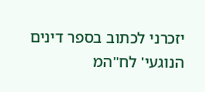יזכרני לכתוב בספר דינים הנוגעי' לח"המ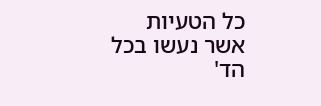כל הטעיות אשר נעשו בכל הד'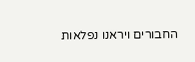החבורים ויראנו נפלאות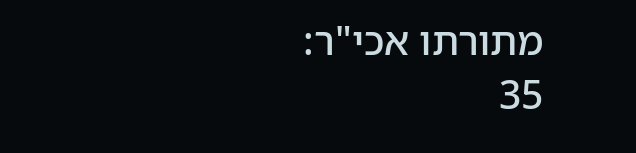מתורתו אכי"ר:
35